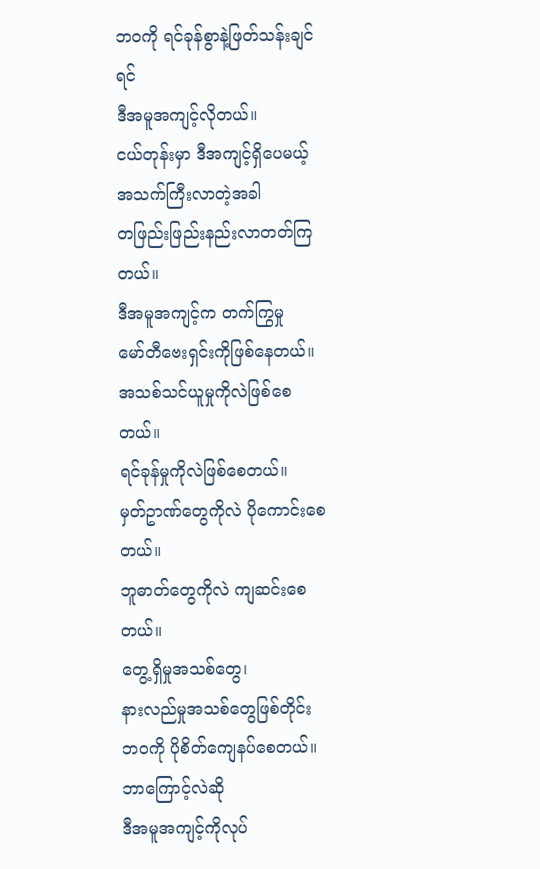ဘဝကို ရင်ခုန်စွာနဲ့ဖြတ်သန်းချင်ရင်
ဒီအမူအကျင့်လိုတယ်။
ငယ်တုန်းမှာ ဒီအကျင့်ရှိပေမယ့်
အသက်ကြီးလာတဲ့အခါ
တဖြည်းဖြည်းနည်းလာတတ်ကြတယ်။
ဒီအမူအကျင့်က တက်ကြွမှု
မော်တီဗေးရှင်းကိုဖြစ်နေတယ်။
အသစ်သင်ယူမှုကိုလဲဖြစ်စေတယ်။
ရင်ခုန်မှုကိုလဲဖြစ်စေတယ်။
မှတ်ဥာဏ်တွေကိုလဲ ပိုကောင်းစေတယ်။
ဘူဓာတ်တွေကိုလဲ ကျဆင်းစေတယ်။
တွေ့ရှိမှုအသစ်တွေ၊
နားလည်မှုအသစ်တွေဖြစ်တိုင်း
ဘဝကို ပိုစိတ်ကျေနပ်စေတယ်။
ဘာကြောင့်လဲဆို
ဒီအမူအကျင့်ကိုလုပ်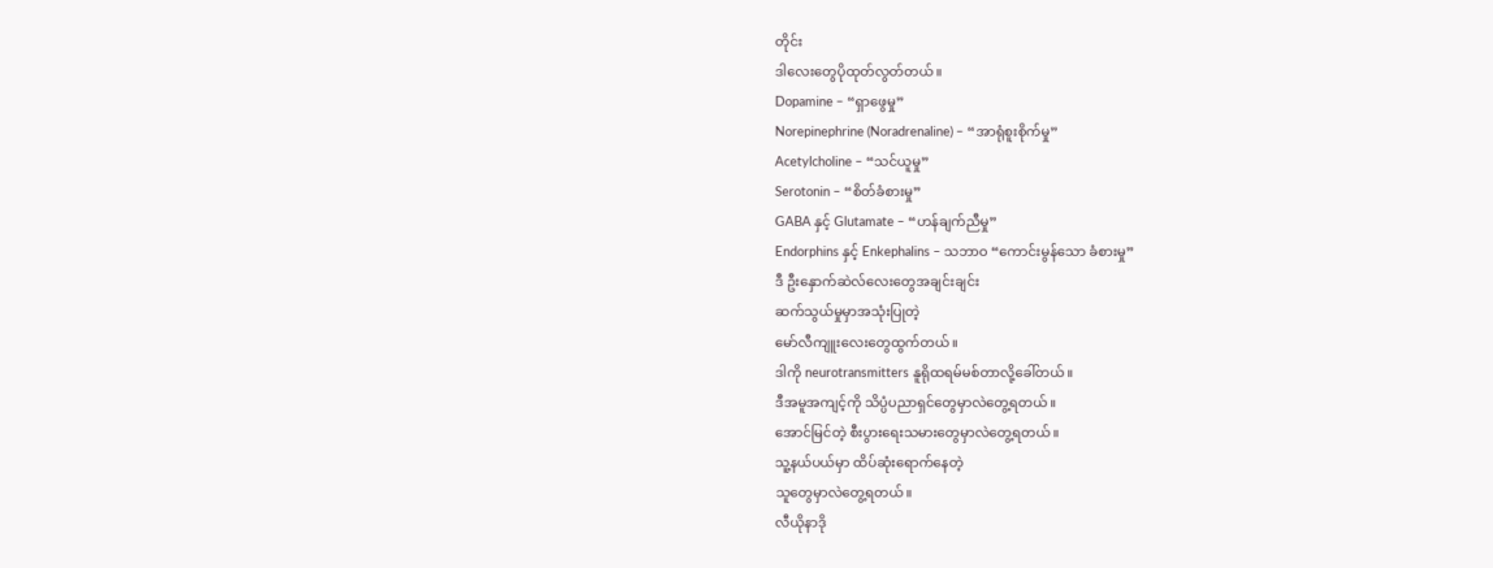တိုင်း
ဒါလေးတွေပိုထုတ်လွတ်တယ်။
Dopamine – “ရှာဖွေမှု”
Norepinephrine (Noradrenaline) – “အာရုံစူးစိုက်မှု”
Acetylcholine – “သင်ယူမှု”
Serotonin – “စိတ်ခံစားမှု”
GABA နှင့် Glutamate – “ဟန်ချက်ညီမှု”
Endorphins နှင့် Enkephalins – သဘာဝ “ကောင်းမွန်သော ခံစားမှု”
ဒီ ဦးနှောက်ဆဲလ်လေးတွေအချင်းချင်း
ဆက်သွယ်မှုမှာအသုံးပြုတဲ့
မော်လီကျူးလေးတွေထွက်တယ်။
ဒါကို neurotransmitters နူရိုထရမ်မစ်တာလို့ခေါ်တယ်။
ဒီအမူအကျင့်ကို သိပ္ပံပညာရှင်တွေမှာလဲတွေ့ရတယ်။
အောင်မြင်တဲ့ စီးပွားရေးသမားတွေမှာလဲတွေ့ရတယ်။
သူ့နယ်ပယ်မှာ ထိပ်ဆုံးရောက်နေတဲ့
သူတွေမှာလဲတွေ့ရတယ်။
လီယိုနာဒို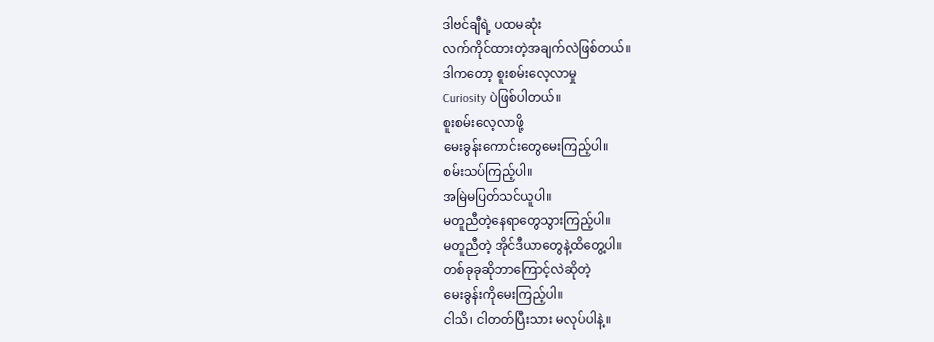ဒါဗင်ချီရဲ့ ပထမဆုံး
လက်ကိုင်ထားတဲ့အချက်လဲဖြစ်တယ်။
ဒါကတော့ စူးစမ်းလေ့လာမှု
Curiosity ပဲဖြစ်ပါတယ်။
စူးစမ်းလေ့လာဖို့
မေးခွန်းကောင်းတွေမေးကြည့်ပါ။
စမ်းသပ်ကြည့်ပါ။
အမြဲမပြတ်သင်ယူပါ။
မတူညီတဲ့နေရာတွေသွားကြည့်ပါ။
မတူညီတဲ့ အိုင်ဒီယာတွေနဲ့ထိတွေ့ပါ။
တစ်ခုခုဆိုဘာကြောင့်လဲဆိုတဲ့
မေးခွန်းကိုမေးကြည့်ပါ။
ငါသိ၊ ငါတတ်ပြီးသား မလုပ်ပါနဲ့။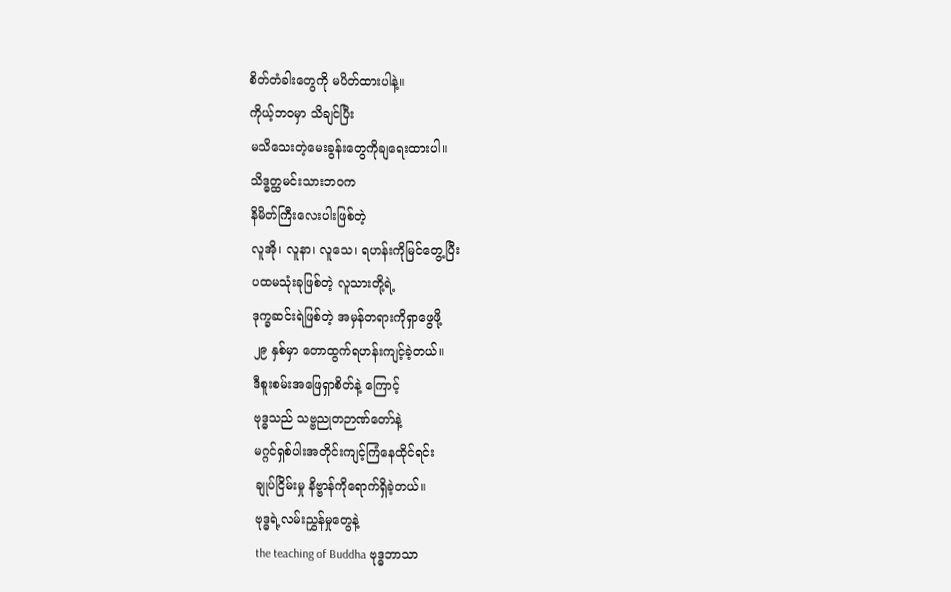စိတ်တံခါးတွေကို မပိတ်ထားပါနဲ့။
ကိုယ့်ဘဝမှာ သိချင်ပြီး
မသိသေးတဲ့မေးခွန်းတွေကိုချရေးထားပါ။
သိဒ္ဓတ္ထမင်းသားဘဝက
နိမိတ်ကြီးလေးပါးဖြစ်တဲ့
လူအို၊ လူနာ၊ လူသေ၊ ရဟန်းကိုမြင်တွေ့ပြီး
ပထမသုံးခုဖြစ်တဲ့ လူသားတို့ရဲ့
ဒုက္ခဆင်းရဲဖြစ်တဲ့ အမှန်တရားကိုရှာဖွေဖို့
၂၉ နှစ်မှာ တောထွက်ရဟန်းကျင့်ခဲ့တယ်။
ဒီစူးစမ်းအဖြေရှာစိတ်နဲ့ ကြောင့်
ဗုဒ္ဓသည် သဗ္ဗညုတဉာဏ်တော်နဲ့
မဂ္ဂင်ရှစ်ပါးအတိုင်းကျင့်ကြံနေထိုင်ရင်း
ချုပ်ငြိမ်းမှု နိဗ္ဗာန်ကိုရောက်ရှိခဲ့တယ်။
ဗုဒ္ဓရဲ့လမ်းညွှန်မှုတွေနဲ့
the teaching of Buddha ဗုဒ္ဓဘာသာ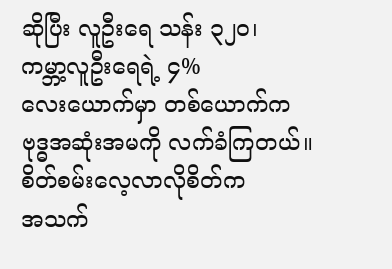ဆိုပြီး လူဦးရေ သန်း ၃၂၀၊
ကမ္ဘာ့လူဦးရေရဲ့ ၄%
လေးယောက်မှာ တစ်ယောက်က
ဗုဒ္ဓအဆုံးအမကို လက်ခံကြတယ်။
စိတ်စမ်းလေ့လာလိုစိတ်က
အသက်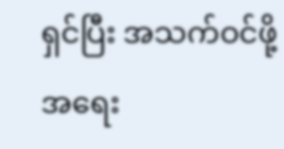ရှင်ပြီး အသက်ဝင်ဖို့အရေး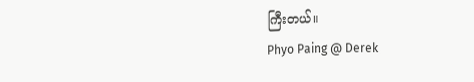ကြီးတယ်။
Phyo Paing @ Derek